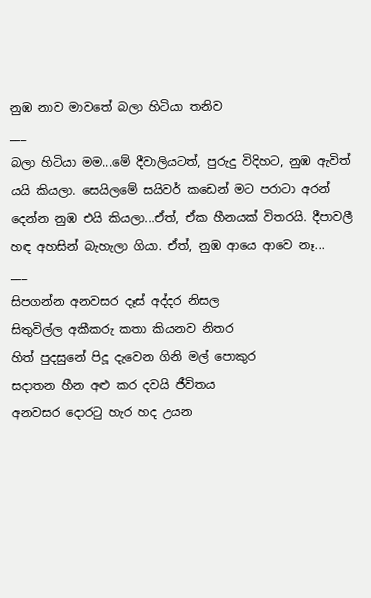නුඹ නාව මාවතේ බලා හිටියා තනිව
___
බලා හිටියා මම...මේ දීවාලියටත්, පුරුදු විදිහට, නුඹ ඇවිත් යයි කියලා. සෙයිලමේ සයිවර් කඩෙන් මට පරාටා අරන් දෙන්න නුඹ එයි කියලා...ඒත්, ඒක හීනයක් විතරයි. දීපාවලී හඳ අහසින් බැහැලා ගියා. ඒත්, නුඹ ආයෙ ආවෙ නෑ...
___
සිපගන්න අනවසර දෑස් අද්දර නිසල
සිතුවිල්ල අකීකරු කතා කියනව නිතර
හිත් පුදසුනේ පිදූ දැවෙන ගිනි මල් පොකුර
සදාතන හීන අළු කර දවයි ජීවිතය
අනවසර දොරටු හැර හද උයන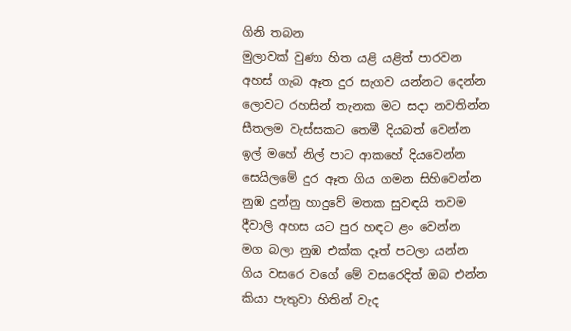ගිනි තබන
මුලාවක් වුණා හිත යළි යළිත් පාරවන
අහස් ගැබ ඈත දුර සැගව යන්නට දෙන්න
ලොවට රහසින් තැනක මට සදා නවතින්න
සීතලම වැස්සකට තෙමී දියබත් වෙන්න
ඉල් මහේ නිල් පාට ආකහේ දියවෙන්න
සෙයිලමේ දුර ඈත ගිය ගමන සිහිවෙන්න
නුඹ දුන්නු හාදුවේ මතක සුවඳයි තවම
දීවාලි අහස යට පුර හඳට ළං වෙන්න
මග බලා නුඹ එක්ක දෑත් පටලා යන්න
ගිය වසරෙ වගේ මේ වසරෙදිත් ඔබ එන්න
කියා පැතුවා හිතින් වැද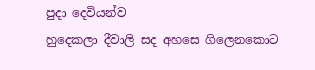පුදා දෙවියන්ව
හුදෙකලා දීවාලි සද අහසෙ ගිලෙනකොට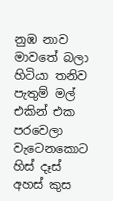නුඹ නාව මාවතේ බලා හිටියා තනිව
පැතුම් මල් එකින් එක පරවෙලා වැටෙනකොට
හිස් දෑස් අහස් කුස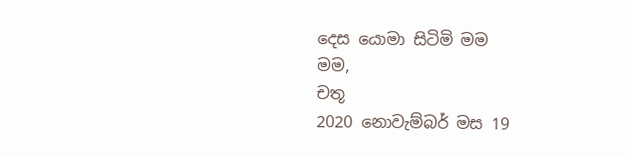දෙස යොමා සිටිමි මම
මම,
චතූ
2020 නොවැම්බර් මස 19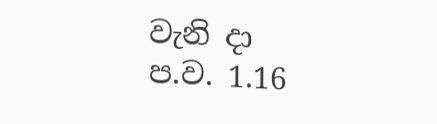වැනි දා
ප.ව. 1.16